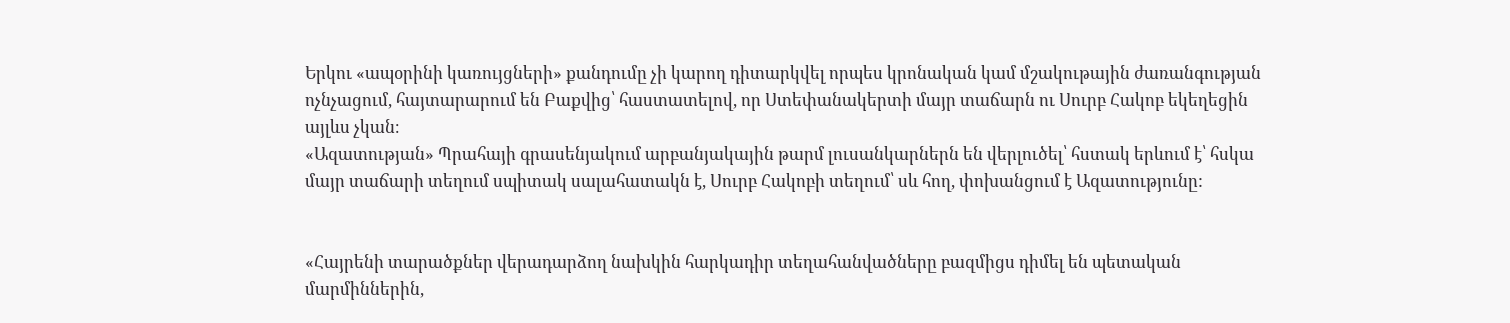Երկու «ապօրինի կառույցների» քանդումը չի կարող դիտարկվել որպես կրոնական կամ մշակութային ժառանգության ոչնչացում, հայտարարում են Բաքվից՝ հաստատելով, որ Ստեփանակերտի մայր տաճարն ու Սուրբ Հակոբ եկեղեցին այլևս չկան։
«Ազատության» Պրահայի գրասենյակում արբանյակային թարմ լուսանկարներն են վերլուծել՝ հստակ երևում է՝ հսկա մայր տաճարի տեղում սպիտակ սալահատակն է, Սուրբ Հակոբի տեղում՝ սև հող, փոխանցում է Ազատությունը:


«Հայրենի տարածքներ վերադարձող նախկին հարկադիր տեղահանվածները բազմիցս դիմել են պետական մարմիններին,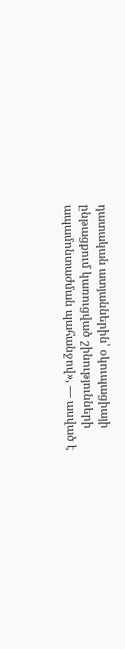դատական ատյաններին՝ օկուպացիայի ընթացքում կառուցված շինությունների ապամոնտաժման պահանջով», — ասված է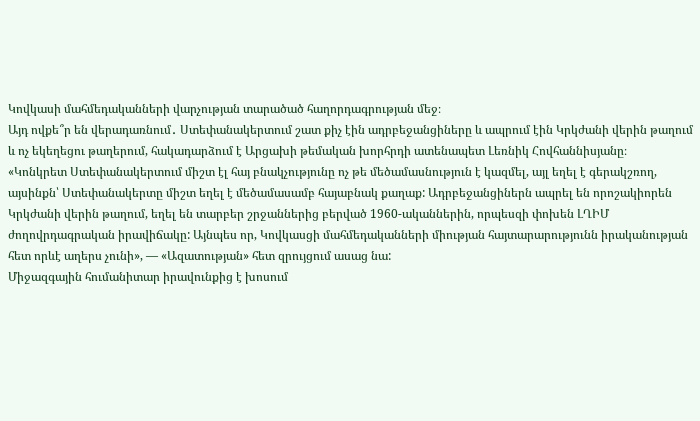Կովկասի մահմեդականների վարչության տարածած հաղորդագրության մեջ։
Այդ ովքե՞ր են վերադառնում․ Ստեփանակերտում շատ քիչ էին ադրբեջանցիները և ապրում էին Կրկժանի վերին թաղում և ոչ եկեղեցու թաղերում, հակադարձում է Արցախի թեմական խորհրդի ատենապետ Լեռնիկ Հովհաննիսյանը։
«Կոնկրետ Ստեփանակերտում միշտ էլ հայ բնակչությունը ոչ թե մեծամասնություն է կազմել, այլ եղել է գերակշռող, այսինքն՝ Ստեփանակերտը միշտ եղել է մեծամասամբ հայաբնակ քաղաք: Ադրբեջանցիներն ապրել են որոշակիորեն Կրկժանի վերին թաղում, եղել են տարբեր շրջաններից բերված 1960-ականներին, որպեսզի փոխեն ԼՂԻՄ ժողովրդագրական իրավիճակը: Այնպես որ, Կովկասցի մահմեդականների միության հայտարարությունն իրականության հետ որևէ աղերս չունի», — «Ազատության» հետ զրույցում ասաց նա:
Միջազգային հումանիտար իրավունքից է խոսում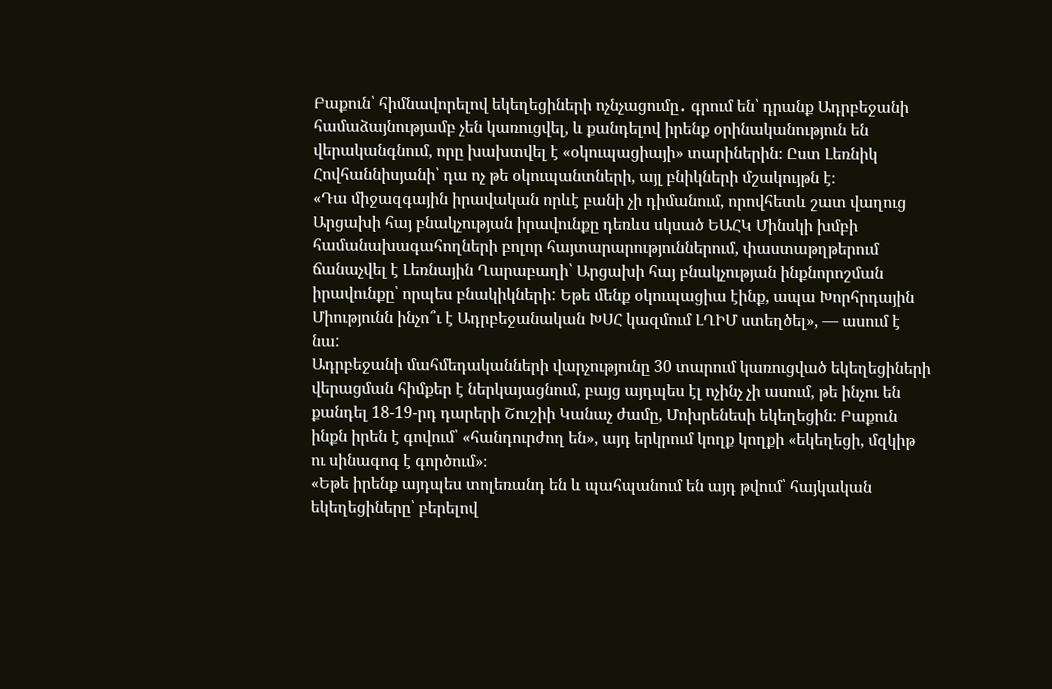Բաքուն՝ հիմնավորելով եկեղեցիների ոչնչացումը․ գրում են՝ դրանք Ադրբեջանի համաձայնությամբ չեն կառուցվել, և քանդելով իրենք օրինականություն են վերականգնում, որը խախտվել է «օկուպացիայի» տարիներին։ Ըստ Լեռնիկ Հովհաննիսյանի՝ դա ոչ թե օկուպանտների, այլ բնիկների մշակույթն է։
«Դա միջազգային իրավական որևէ բանի չի դիմանում, որովհետև շատ վաղուց Արցախի հայ բնակչության իրավունքը դեռևս սկսած ԵԱՀԿ Մինսկի խմբի համանախագահողների բոլոր հայտարարություններում, փաստաթղթերում ճանաչվել է Լեռնային Ղարաբաղի՝ Արցախի հայ բնակչության ինքնորոշման իրավունքը՝ որպես բնակիկների: Եթե մենք օկուպացիա էինք, ապա Խորհրդային Միությունն ինչո՞ւ է Ադրբեջանական ԽՍՀ կազմում ԼՂԻՄ ստեղծել», — ասում է նա:
Ադրբեջանի մահմեդականների վարչությունը 30 տարում կառուցված եկեղեցիների վերացման հիմքեր է ներկայացնում, բայց այդպես էլ ոչինչ չի ասում, թե ինչու են քանդել 18-19-րդ դարերի Շուշիի Կանաչ ժամը, Մոխրենեսի եկեղեցին։ Բաքուն ինքն իրեն է գովում՝ «հանդուրժող են», այդ երկրում կողք կողքի «եկեղեցի, մզկիթ ու սինագոգ է գործում»։
«Եթե իրենք այդպես տոլեռանդ են և պահպանում են այդ թվում՝ հայկական եկեղեցիները՝ բերելով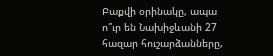Բաքվի օրինակը, ապա ո՞ւր են Նախիջևանի 27 հազար հուշարձանները,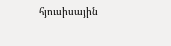հյուսիսային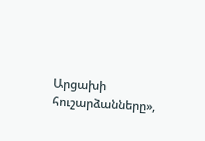Արցախի հուշարձանները»,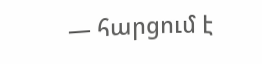— հարցում է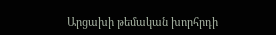Արցախի թեմական խորհրդի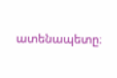ատենապետը։